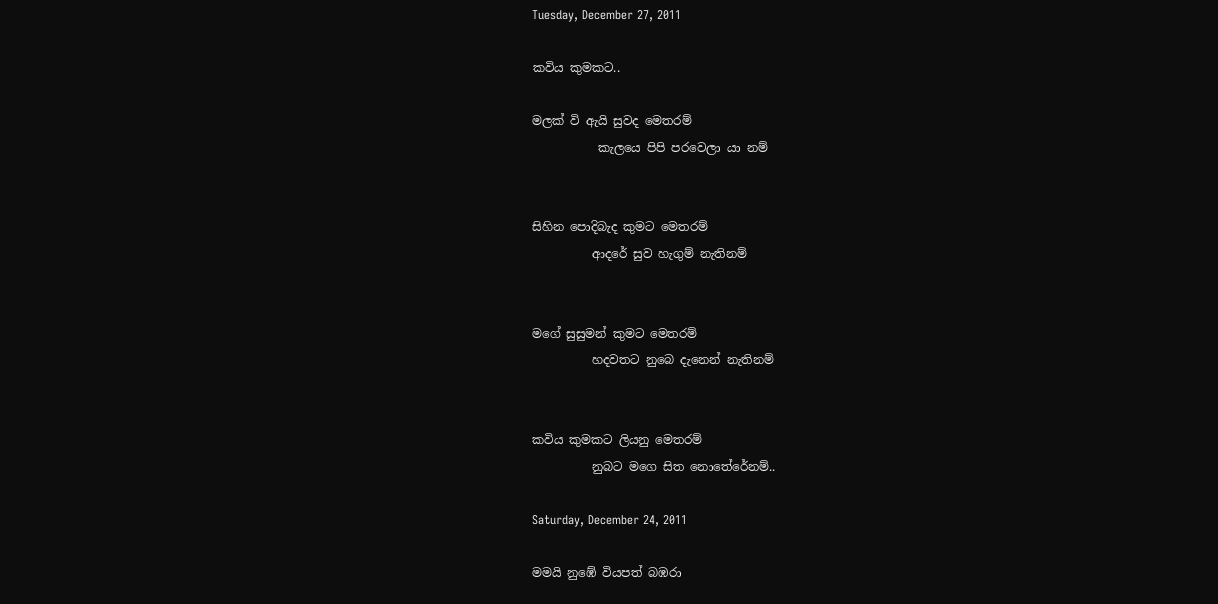Tuesday, December 27, 2011

කවිය කුමකට..

මලක් වි ඇයි සුවද මෙතරම්
           කැලයෙ පිපි පරවෙලා යා නම්


සිහින පොදිබැද කුමට මෙතරම්
          ආදරේ සුව හැගුම් නැතිනම්


මගේ සුසුමන් කුමට මෙතරම්
          හදවතට නුබෙ දැනෙන් නැතිනම්


කවිය කුමකට ලියනු මෙතරම්
          නුබට මගෙ සිත නොතේරේනම්..

Saturday, December 24, 2011

මමයි නුඹේ වියපත් බඹරා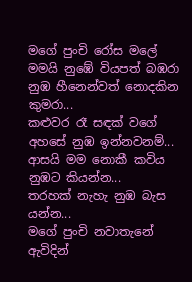මගේ පුංචි රෝස මලේ
මමයි නුඹේ වියපත් බඹරා
නුඹ හීනෙන්වත් නොදකින කුමරා...
කළුවර රෑ සඳක් වගේ
අහසේ නුඹ ඉන්නවනම්...
ආසයි මම නොකී කවිය
නුඹට කියන්න...
තරහක් නැහැ නුඹ බැස යන්න...
මගේ පුංචි නවාතැනේ
ඇවිදින්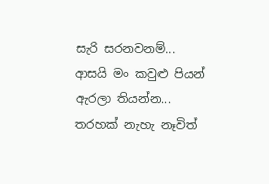සැරි සරනවනම්...
ආසයි මං කවුළු පියන්
ඇරලා තියන්න...
තරහක් නැහැ නෑවිත්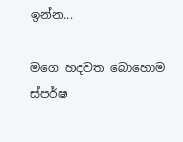ඉන්න...

මගෙ හදවත බොහොම ස්පර්ෂ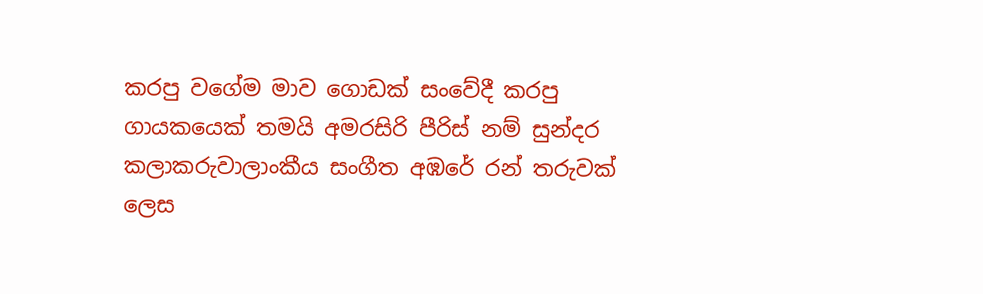කරපු වගේම මාව ගොඩක් සංවේදී කරපු ගායකයෙක් තමයි අමරසිරි පීරිස් නම් සුන්දර කලාකරුවාලාංකීය සංගීත අඹරේ රන් තරුවක් ලෙස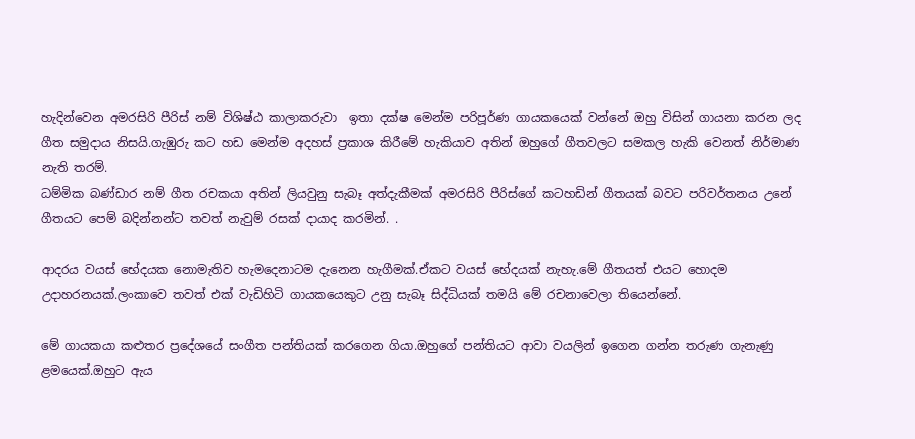හැදින්වෙන අමරසිරි පීරිස් නම් විශිෂ්ඨ කාලාකරුවා  ඉතා දක්ෂ මෙන්ම පරිපූර්ණ ගායකයෙක් වන්නේ ඔහු විසින් ගායනා කරන ලද ගීත සමුදාය නිසයි.ගැඹුරු කට හඩ මෙන්ම අදහස් ප්‍රකාශ කිරීමේ හැකියාව අතින් ඔහුගේ ගීතවලට සමකල හැකි වෙනත් නිර්මාණ නැති තරම්.
ධම්මික බණ්ඩාර නම් ගීත රචකයා අතින් ලියවුනු සැබෑ අත්දැකීමක් අමරසිරි පීරිස්ගේ කටහඩින් ගීතයක් බවට පරිවර්තනය උනේ ගීතයට පෙම් බදින්නන්ට තවත් නැවුම් රසක් දායාද කරමින්. .

ආදරය වයස් භේදයක නොමැතිව හැමදෙනාටම දැනෙන හැගීමක්.ඒකට වයස් භේදයක් නැහැ.මේ ගීතයත් එයට හොදම උදාහරනයක්.ලංකාවෙ තවත් එක් වැඩිහිටි ගායකයෙකුට උනු සැබෑ සිද්ධියක් තමයි මේ රචනාවෙලා තියෙන්නේ.

මේ ගායකයා කළුතර ප්‍රදේශයේ සංගීත පන්තියක් කරගෙන ගියා.ඔහුගේ පන්තියට ආවා වයලින් ඉගෙන ගන්න තරුණ ගැනැණු ළමයෙක්.ඔහුට ඇය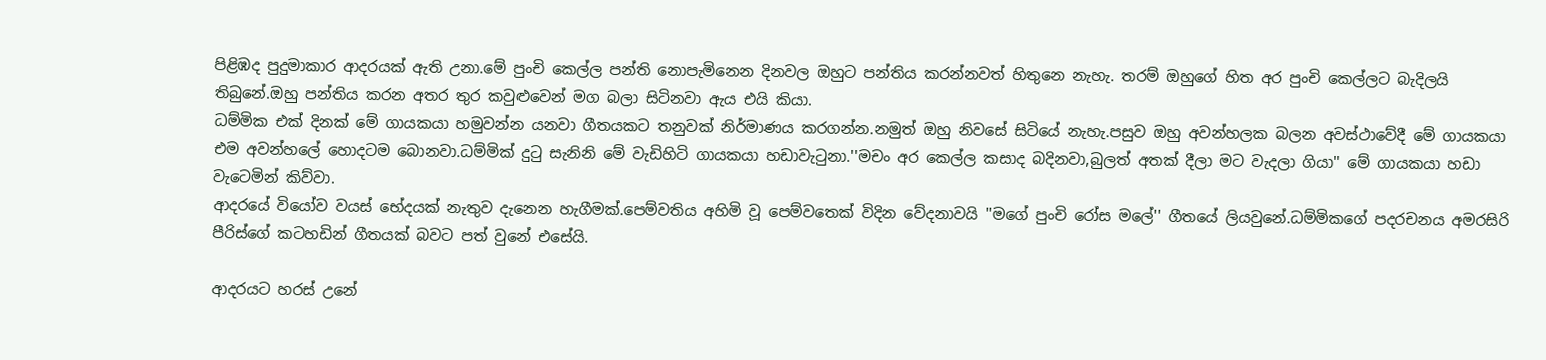පිළිඹද පුදුමාකාර ආදරයක් ඇති උනා.මේ පුංචි කෙල්ල පන්ති නොපැමිනෙන දිනවල ඔහුට පන්තිය කරන්නවත් හිතුනෙ නැහැ. තරම් ඔහුගේ හිත අර පුංචි කෙල්ලට බැදිලයි තිබුනේ.ඔහු පන්තිය කරන අතර තුර කවුළුවෙන් මග බලා සිටිනවා ඇය එයි කියා.
ධම්මික එක් දිනක් මේ ගායකයා හමුවන්න යනවා ගීතයකට තනුවක් නිර්මාණය කරගන්න.නමුත් ඔහු නිවසේ සිටියේ නැහැ.පසුව ඔහු අවන්හලක බලන අවස්ථාවේදී මේ ගායකයා එම අවන්හලේ හොදටම බොනවා.ධම්මික් දුටු සැනිනි මේ වැඩිහිටි ගායකයා හඩාවැටුනා.''මචං අර කෙල්ල කසාද බදිනවා,බුලත් අතක් දීලා මට වැදලා ගියා'' මේ ගායකයා හඩා වැටෙමින් කිව්වා.
ආදරයේ වියෝව වයස් භේදයක් නැතුව දැනෙන හැගීමක්.පෙම්වතිය අහිමි වූ පෙම්වතෙක් විදින වේදනාවයි ''මගේ පුංචි රෝස මලේ'' ගීතයේ ලියවුනේ.ධම්මිකගේ පදරචනය අමරසිරි පීරිස්ගේ කටහඩින් ගීතයක් බවට පත් වුනේ එසේයි.

ආදරයට හරස් උනේ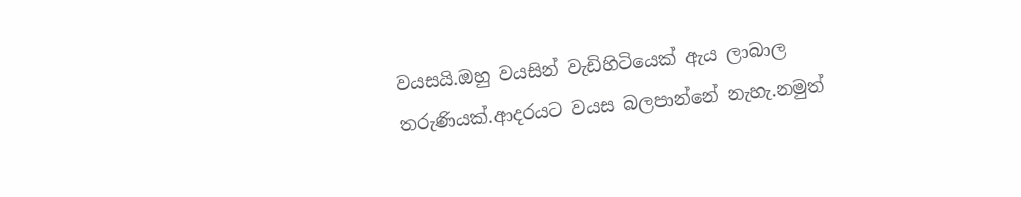වයසයි.ඔහු වයසින් වැඩිහිටියෙක් ඇය ලාබාල තරුණියක්.ආදරයට වයස බලපාන්නේ නැහැ.නමුත්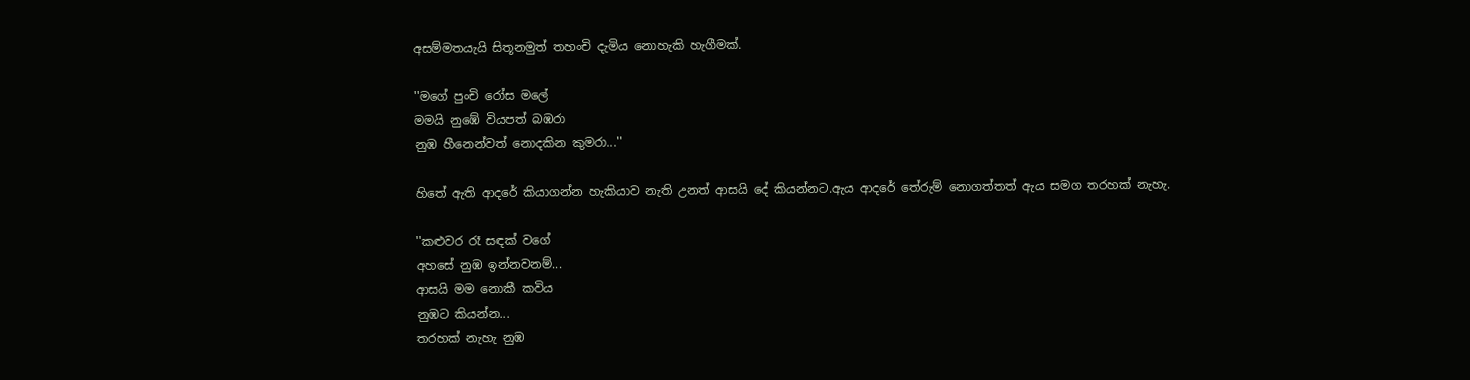අසම්මතයැයි සිතූනමුත් තහංචි දැමිය නොහැකි හැගීමක්.

''මගේ පුංචි රෝස මලේ
මමයි නුඹේ වියපත් බඹරා
නුඹ හීනෙන්වත් නොදකින කුමරා...''

හිතේ ඇති ආදරේ කියාගන්න හැකියාව නැති උනත් ආසයි දේ කියන්නට.ඇය ආදරේ තේරුම් නොගත්තත් ඇය සමග තරහක් නැහැ.

''කළුවර රෑ සඳක් වගේ
අහසේ නුඹ ඉන්නවනම්...
ආසයි මම නොකී කවිය
නුඹට කියන්න...
තරහක් නැහැ නුඹ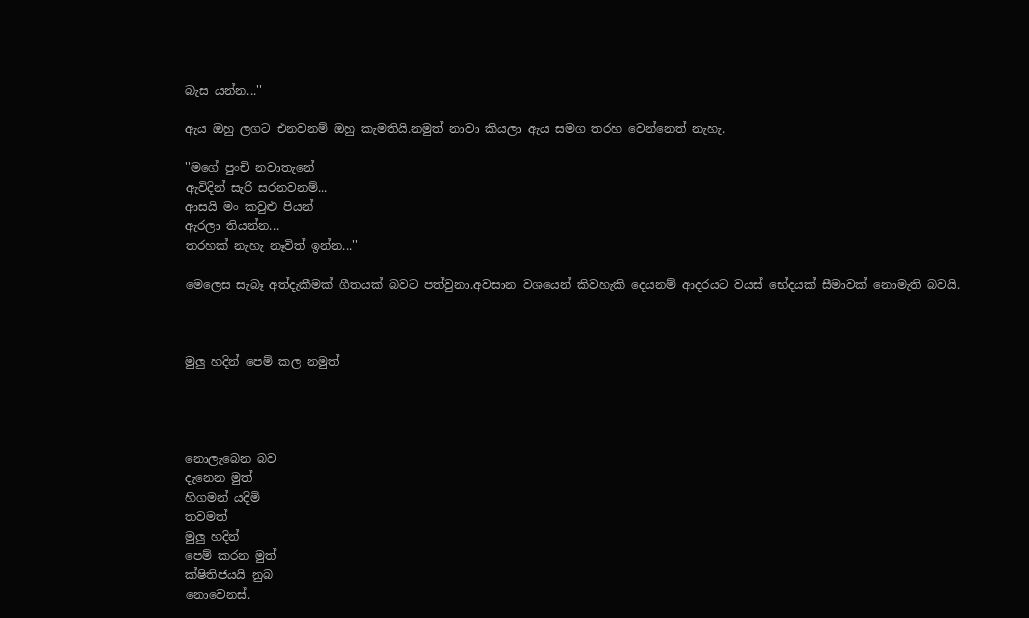බැස යන්න...''

ඇය ඔහු ලගට එනවනම් ඔහු කැමතියි.නමුත් නාවා කියලා ඇය සමග තරහ වෙන්නෙත් නැහැ.

''මගේ පුංචි නවාතැනේ
ඇවිදින් සැරි සරනවනම්...
ආසයි මං කවුළු පියන්
ඇරලා තියන්න...
තරහක් නැහැ නෑවිත් ඉන්න...''

මෙලෙස සැබෑ අත්දැකීමක් ගීතයක් බවට පත්වුනා.අවසාන වශයෙන් කිවහැකි දෙයනම් ආදරයට වයස් භේදයක් සීමාවක් නොමැති බවයි.



මුලු හදින් පෙම් කල නමුත්




නොලැබෙන බව
දැනෙන මුත්
හිගමන් යදිමි
තවමත්
මුලු හදින්
පෙම් කරන මුත්
ක්ෂිතිජයයි නුබ
නොවෙනස්.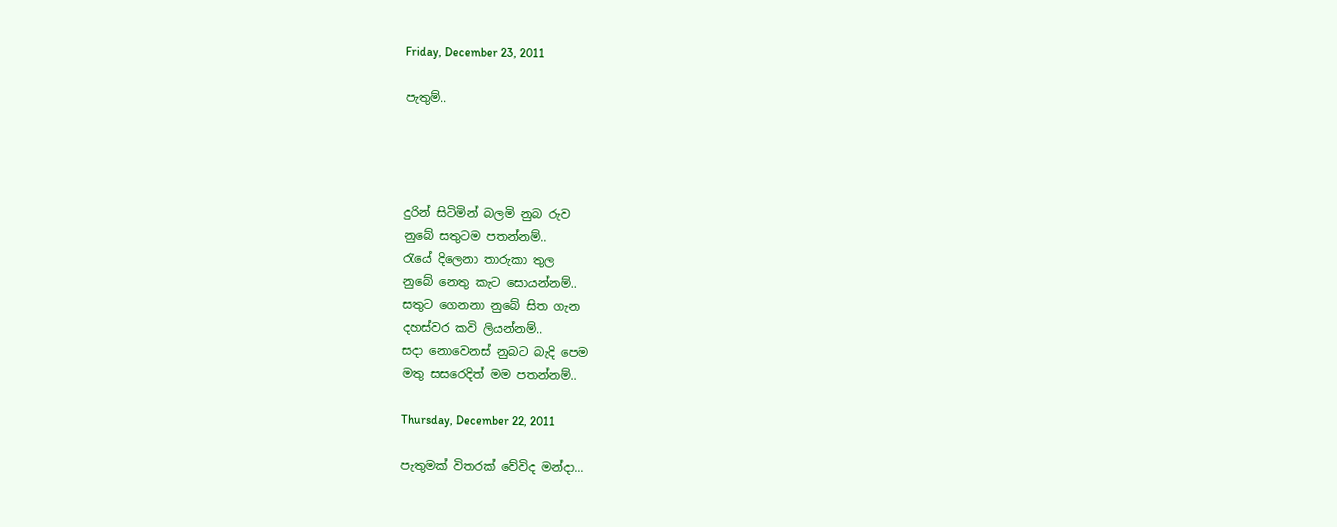Friday, December 23, 2011

පැතුම්..




දුරින් සිටිමින් බලමි නුබ රුව
නුබේ සතුටම පතන්නම්..
රැයේ දිලෙනා තාරුකා තුල
නුබේ නෙතු කැට සොයන්නම්..
සතුට ගෙනනා නුබේ සිත ගැන
දහස්වර කවි ලියන්නම්..
සදා නොවෙනස් නුබට බැදි පෙම
මතු සසරෙදිත් මම පතන්නම්..

Thursday, December 22, 2011

පැතුමක් විතරක් වේවිද මන්දා...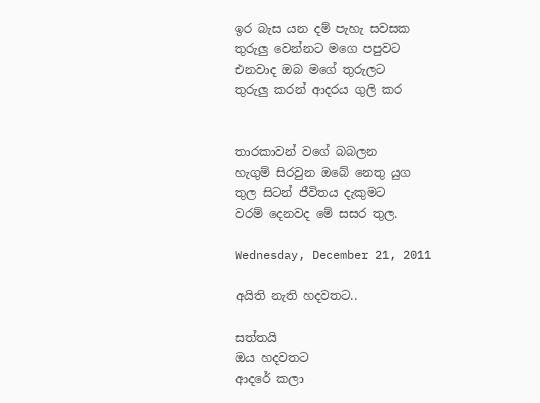ඉර බැස යන දම් පැහැ සවසක
තුරුලු වෙන්නට මගෙ පපුවට
එනවාද ඔබ මගේ තුරුලට
තුරුලු කරන් ආදරය ගුලි කර


තාරකාවන් වගේ බබලන
හැගුම් සිරවුන ඔබේ නෙතු යුග
තුල සිටන් ජීවිතය දැකුමට
වරම් දෙනවද මේ සසර තුල.

Wednesday, December 21, 2011

අයිති නැති හදවතට..

සත්තයි
ඔය හදවතට
ආදරේ කලා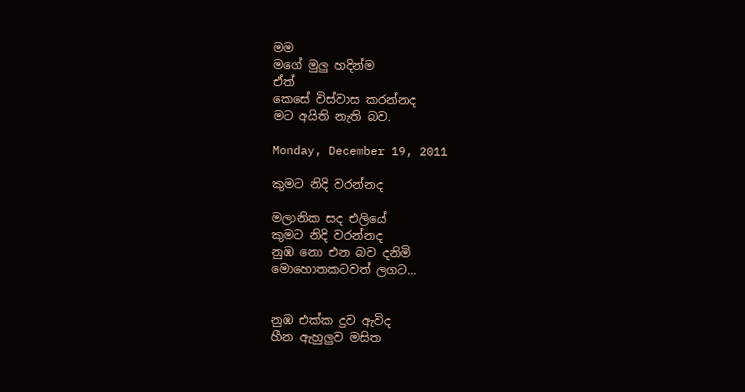මම
මගේ මුලු හදින්ම
ඒත්
කෙසේ විස්වාස කරන්නද
මට අයිති නැති බව.

Monday, December 19, 2011

කුමට නිදි වරන්නද

මලානික සද එලියේ
කුමට නිදි වරන්නද
නුඹ නො එන බව දනිමි
මොහොතකටවත් ලගට...


නුඹ එක්ක දුව ඇවිද
හීන ඇහුලුව මසිත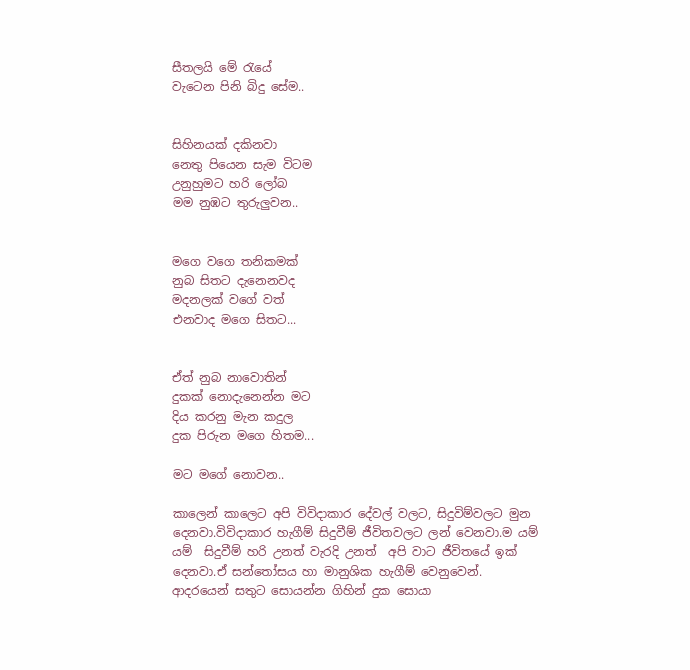සීතලයි මේ රැයේ
වැටෙන පිනි බිදු සේම..


සිහිනයක් දකිනවා
නෙතු පියෙන සැම විටම
උනුහුමට හරි ලෝබ
මම නුඹට තුරුලුවන..


මගෙ වගෙ තනිකමක්
නුබ සිතට දැනෙනවද
මදනලක් වගේ වත්
එනවාද මගෙ සිතට...


ඒත් නුබ නාවොතින්
දුකක් නොදැනෙන්න මට
දිය කරනු මැන කදුල
දුක පිරුන මගෙ හිතම...

මට මගේ නොවන..

කාලෙන් කාලෙට අපි විවිදාකාර දේවල් වලට, සිදුවිම්වලට මුන දෙනවා.විවිදාකාර හැගීම් සිදුවීම් ජීවිතවලට ලන් වෙනවා.ම යම් යම්  සිදුවීම් හරි උනත් වැරදි උනත්  අපි වාට ජීවිතයේ ඉක් දෙනවා.ඒ සන්තෝසය හා මානුශික හැගීම් වෙනුවෙන්.
ආදරයෙන් සතුට සොයන්න ගිහින් දුක සොයා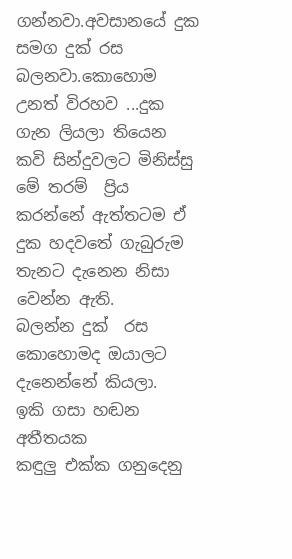ගන්නවා.අවසානයේ දුක සමග දුක් රස බලනවා.කොහොම උනත් විරහව ...දුක ගැන ලියලා තියෙන කවි සින්දුවලට මිනිස්සු මේ තරම්  ප්‍රිය කරන්නේ ඇත්තටම ඒ දුක හදවතේ ගැබුරුම තැනට දැනෙන නිසා වෙන්න ඇති.
බලන්න දුක්  රස  කොහොමද ඔයාලට දැනෙන්නේ කියලා.
ඉකි ගසා හඬන අතීතයක
කඳුලු එක්ක ගනුදෙනු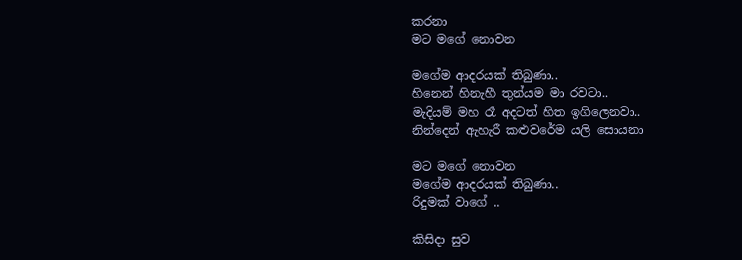කරනා
මට මගේ නොවන

මගේම ආදරයක් තිබුණා..
හිනෙන් හිනැහී තුන්යම මා රවටා..
මැදියම් මහ රෑ අදටත් හිත ඉගිලෙනවා..
නින්දෙන් ඇහැරී කළුවරේම යලි සොයනා

මට මගේ නොවන
මගේම ආදරයක් තිබුණා..
රිදුමක් වාගේ ..

කිසිදා සුව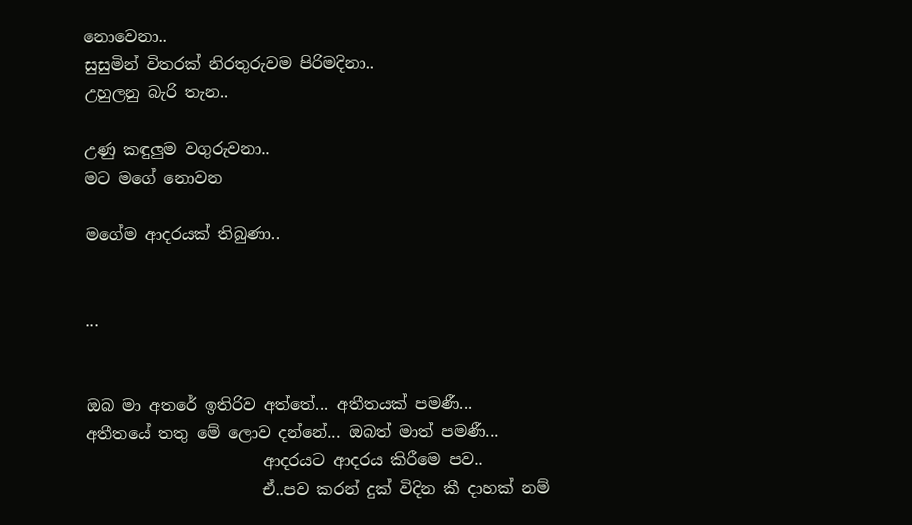නොවෙනා..
සුසුමින් විතරක් නිරතුරුවම පිරිමදිනා..
උහුලනු බැරි තැන..

උණු කඳුලුම වගුරුවනා..
මට මගේ නොවන

මගේම ආදරයක් තිබුණා..


...


ඔබ මා අතරේ ඉතිරිව අත්තේ... අතීතයක් පමණී...
අතීතයේ තතු මේ ලොව දන්නේ... ඔබත් මාත් පමණී...
                      ආදරයට ආදරය කිරීමෙ පව..
                      ඒ..පව කරන් දුක් විදින කී දාහක් නම්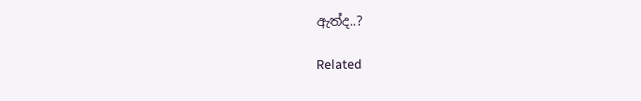ඇත්ද..?

Related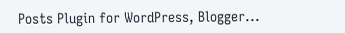Posts Plugin for WordPress, Blogger...